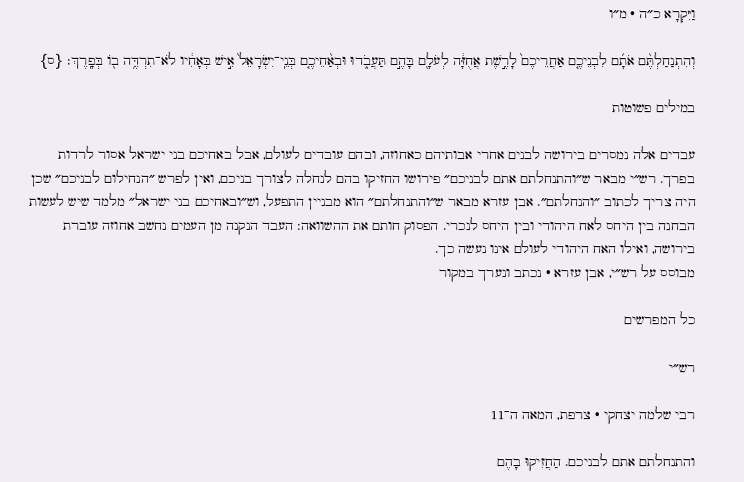וַיִּקְרָא כ״ה · מ״ו

וְהִתְנַחַלְתֶּ֨ם אֹתָ֜ם לִבְנֵיכֶ֤ם אַחֲרֵיכֶם֙ לָרֶ֣שֶׁת אֲחֻזָּ֔ה לְעֹלָ֖ם בָּהֶ֣ם תַּעֲבֹ֑דוּ וּבְאַ֨חֵיכֶ֤ם בְּנֵֽי־יִשְׂרָאֵל֙ אִ֣ישׁ בְּאָחִ֔יו לֹא־תִרְדֶּ֥ה ב֖וֹ בְּפָֽרֶךְ׃ {ס}

במילים פשוטות

עבדים אלה נמסרים בירושה לבנים אחרי אבותיהם כאחוזה, ובהם עובדים לעולם, אבל באחיכם בני ישראל אסור לרדות בפרך. רש״י מבאר ש״והתנחלתם אתם לבניכם״ פירושו החזיקו בהם לנחלה לצורך בניכם, ואין לפרש ״הנחילום לבניכם״ שכן היה צריך לכתוב ״והנחלתם״. אבן עזרא מבאר ש״והתנחלתם״ הוא מבניין התפעל, וש״ובאחיכם בני ישראל״ מלמד שיש לעשות הבחנה בין היחס לאח היהודי ובין היחס לנכרי. הפסוק חותם את ההשוואה: העבד הנקנה מן העמים נחשב אחוזה עוברת בירושה, ואילו האח היהודי לעולם אינו נעשה כך.
מבוסס על רש״י, אבן עזרא · נכתב ונערך במקור

כל המפרשים

רש״י

רבי שלמה יצחקי · צרפת, המאה ה־11

והתנחלתם אתם לבניכם. הַחֲזִיקוּ בָהֶם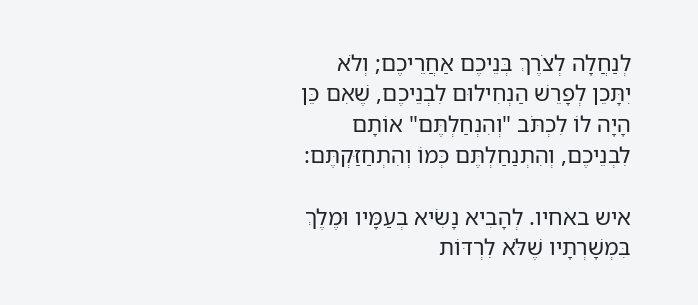לְנַחֲלָה לְצֹרֶךְ בְּנֵיכֶם אַחֲרֵיכֶם; וְלֹא יִתָּכֵן לְפָרֵשׁ הַנְחִילוּם לִבְנֵיכֶם, שֶׁאִם כֵּן הָיָה לוֹ לִכְתֹּב "וְהִנְחַלְתֶּם" אוֹתָם לִבְנֵיכֶם, וְהִתְנַחַלְתֶּם כְּמוֹ וְהִתְחַזַּקְתֶּם:

איש באחיו. לְהָבִיא נָשִׂיא בְעַמָּיו וּמֶלֶךְ בִּמְשָׁרְתָיו שֶׁלֹּא לִרְדּוֹת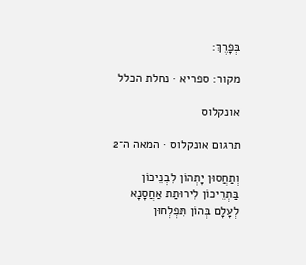בְּפָרֶךְ:

מקור: ספריא · נחלת הכלל

אונקלוס

תרגום אונקלוס · המאה ה־2

וְתַחֲסוּן יָתְהוֹן לִבְנֵיכוֹן בַּתְרֵיכוֹן לִירוּתַת אַחֲסָנָא לְעָלָם בְּהוֹן תִּפְלְחוּן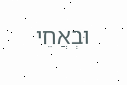וּבְאֲחֵי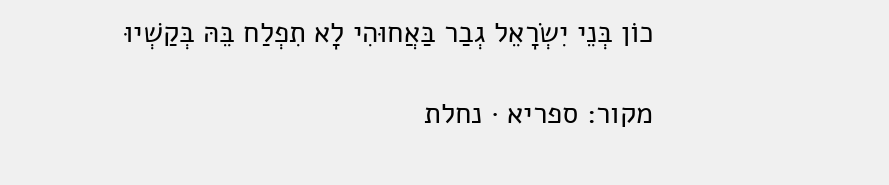כוֹן בְּנֵי יִשְׂרָאֵל גְבַר בַּאֲחוּהִי לָא תִפְלַח בֵּהּ בְּקַשְׁיוּ

מקור: ספריא · נחלת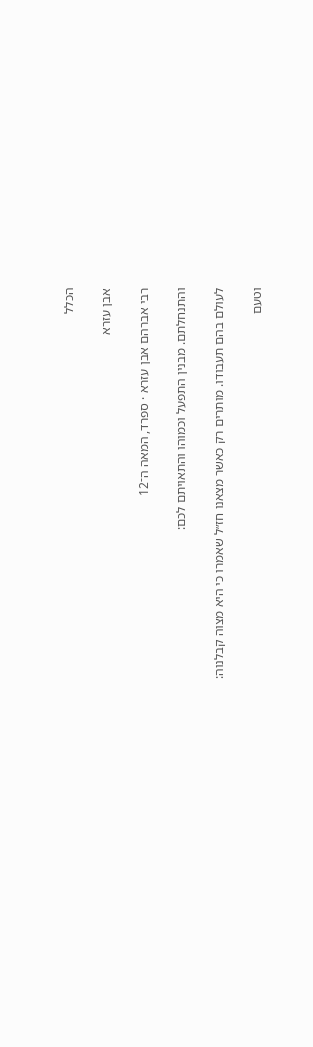הכלל

אבן עזרא

רבי אברהם אבן עזרא · ספרד, המאה ה־12

והתנחלתם. מבנין התפעל וכמוהו והתאויתם לכם:

לעולם בהם תעבודו. מותרים רק כאשר מצאנו חז״ל שאמרו כי היא מצוה קבלנוה:

וטעם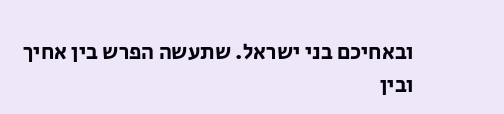ובאחיכם בני ישראל. שתעשה הפרש בין אחיך ובין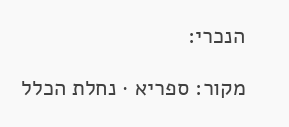הנכרי:

מקור: ספריא · נחלת הכלל